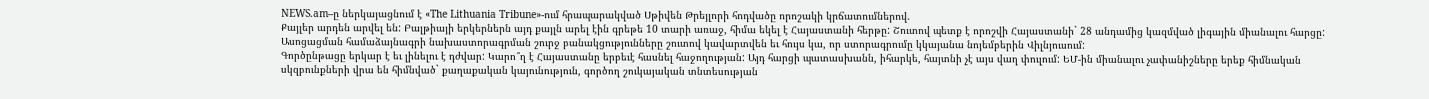NEWS.am–ը ներկայացնում է «The Lithuania Tribune»-ում հրապարակված Սթիվեն Թրեյլորի հոդվածը որոշակի կրճատումներով.
Քայլեր արդեն արվել են: Բալթիայի երկերներն այդ քայլն արել էին գրեթե 10 տարի առաջ, հիմա եկել է Հայաստանի հերթը: Շուտով պետք է որոշվի Հայաստանի` 28 անդամից կազմված լիգային միանալու հարցը: Ասոցացման համաձայնագրի նախաստորագրման շուրջ բանակցությունները շուտով կավարտվեն եւ հույս կա, որ ստորագրումը կկայանա նոյեմբերին Վիլնյուսում:
Գործընթացը երկար է եւ լինելու է դժվար: Կարո՞ղ է Հայաստանը երբեւէ հասնել հաջողության: Այդ հարցի պատասխանն, իհարկե, հայտնի չէ այս վաղ փուլում: ԵՄ-ին միանալու չափանիշները երեք հիմնական սկզբունքների վրա են հիմնված` քաղաքական կայունություն, գործող շուկայական տնտեսության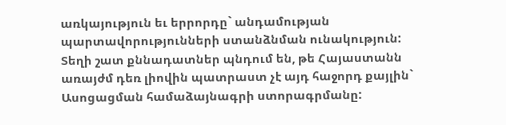առկայություն եւ երրորդը` անդամության պարտավորությունների ստանձնման ունակություն:
Տեղի շատ քննադատներ պնդում են, թե Հայաստանն առայժմ դեռ լիովին պատրաստ չէ այդ հաջորդ քայլին` Ասոցացման համաձայնագրի ստորագրմանը: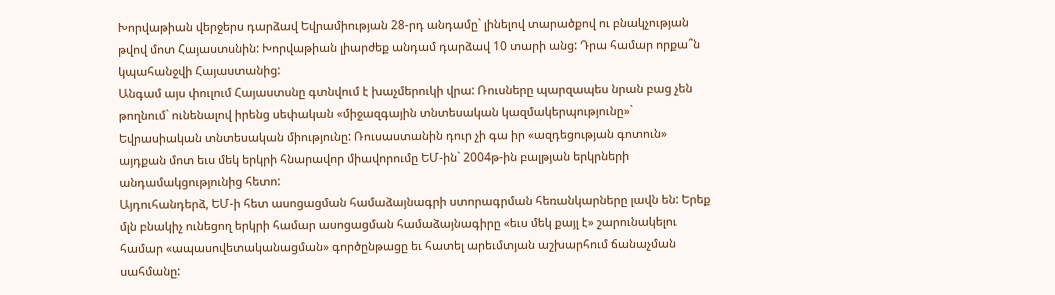Խորվաթիան վերջերս դարձավ Եվրամիության 28-րդ անդամը` լինելով տարածքով ու բնակչության թվով մոտ Հայաստսնին: Խորվաթիան լիարժեք անդամ դարձավ 10 տարի անց: Դրա համար որքա՞ն կպահանջվի Հայաստանից:
Անգամ այս փուլում Հայաստսնը գտնվում է խաչմերուկի վրա: Ռուսները պարզապես նրան բաց չեն թողնում` ունենալով իրենց սեփական «միջազգային տնտեսական կազմակերպությունը»` Եվրասիական տնտեսական միությունը: Ռուսաստանին դուր չի գա իր «ազդեցության գոտուն» այդքան մոտ եւս մեկ երկրի հնարավոր միավորումը ԵՄ-ին` 2004թ-ին բալթյան երկրների անդամակցությունից հետո:
Այդուհանդերձ, ԵՄ-ի հետ ասոցացման համաձայնագրի ստորագրման հեռանկարները լավն են: Երեք մլն բնակիչ ունեցող երկրի համար ասոցացման համաձայնագիրը «եւս մեկ քայլ է» շարունակելու համար «ապասովետականացման» գործընթացը եւ հատել արեւմտյան աշխարհում ճանաչման սահմանը: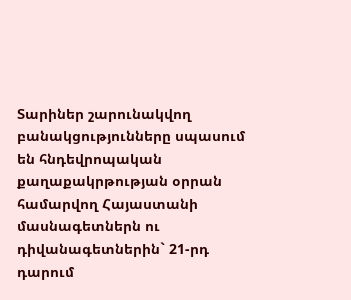Տարիներ շարունակվող բանակցությունները սպասում են հնդեվրոպական քաղաքակրթության օրրան համարվող Հայաստանի մասնագետներն ու դիվանագետներին` 21-րդ դարում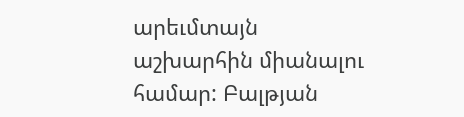արեւմտայն աշխարհին միանալու համար: Բալթյան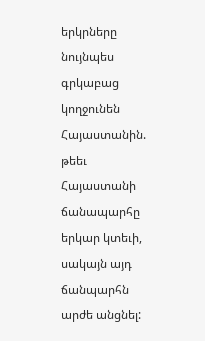երկրները նույնպես գրկաբաց կողջունեն Հայաստանին. թեեւ Հայաստանի ճանապարհը երկար կտեւի, սակայն այդ ճանպարհն արժե անցնել: